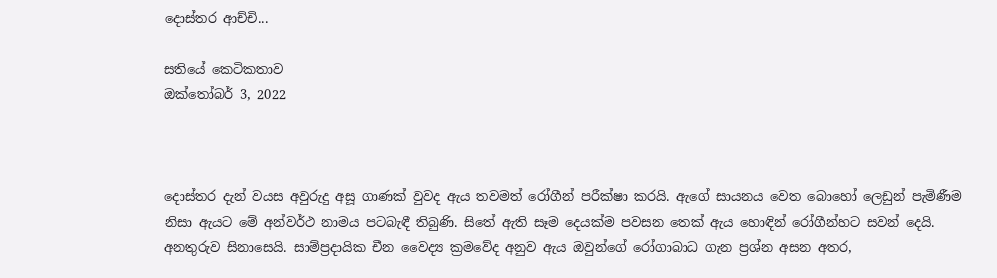දොස්තර ආච්චි...

සතියේ කෙටිකතාව
ඔක්තෝබර් 3, 2022



දොස්තර දැන් වයස අවුරුදු අසූ ගාණක් වුවද ඇය තවමත් රෝගීන් පරීක්ෂා කරයි. ඇගේ සායනය වෙත බොහෝ ලෙඩුන් පැමිණීම නිසා ඇයට මේ අන්වර්ථ නාමය පටබැඳී තිබුණි. සිතේ ඇති සෑම දෙයක්ම පවසන තෙක් ඇය හොඳින් රෝගීන්හට සවන් දෙයි. අනතුරුව සිනාසෙයි. සාම්ප්‍රදායික චීන වෛද්‍ය ක්‍රමවේද අනුව ඇය ඔවුන්ගේ රෝගාබාධ ගැන ප්‍රශ්න අසන අතර,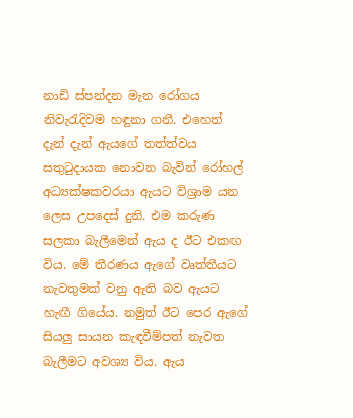නාඩි ස්පන්දන මැන රෝගය නිවැරැදිවම හඳුනා ගනී. එහෙත් දැන් දැන් ඇයගේ තත්ත්වය සතුටුදායක නොවන බැවින් රෝහල් අධ්‍යක්ෂකවරයා ඇයට විශ්‍රාම යන ලෙස උපදෙස් දුනි. එම කරුණ සලකා බැලීමෙන් ඇය ද ඊට එකඟ විය. මේ තීරණය ඇගේ වෘත්තීයට නැවතුමක් වනු ඇති බව ඇයට හැඟී ගියේය. නමුත් ඊට පෙර ඇගේ සියලු සායන කැඳවීම්පත් නැවත බැලීමට අවශ්‍ය විය. ඇය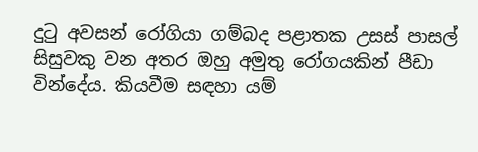දුටු අවසන් රෝගියා ගම්බද පළාතක උසස් පාසල් සිසුවකු වන අතර ඔහු අමුතු රෝගයකින් පීඩා වින්දේය. කියවීම සඳහා යම්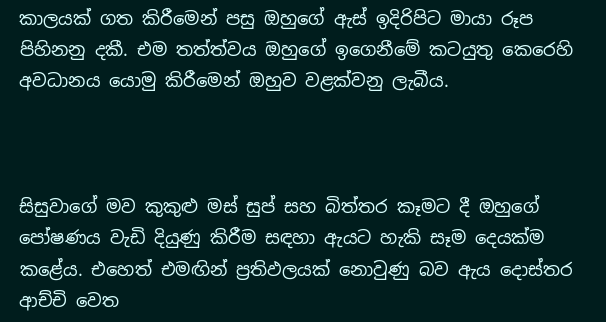කාලයක් ගත කිරීමෙන් පසු ඔහුගේ ඇස් ඉදිරිපිට මායා රූප පිහිනනු දකී. එම තත්ත්වය ඔහුගේ ඉගෙනීමේ කටයුතු කෙරෙහි අවධානය යොමු කිරීමෙන් ඔහුව වළක්වනු ලැබීය.



සිසුවාගේ මව කුකුළු මස් සුප් සහ බිත්තර කෑමට දී ඔහුගේ පෝෂණය වැඩි දියුණු කිරීම සඳහා ඇයට හැකි සෑම දෙයක්ම කළේය. එහෙත් එමඟින් ප්‍රතිඵලයක් නොවුණු බව ඇය දොස්තර ආච්චි වෙත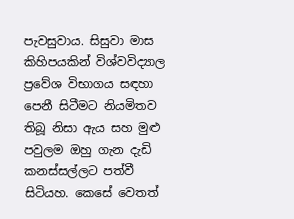පැවසුවාය. සිසුවා මාස කිහිපයකින් විශ්වවිද්‍යාල ප්‍රවේශ විභාගය සඳහා පෙනී සිටීමට නියමිතව තිබූ නිසා ඇය සහ මුළු පවුලම ඔහු ගැන දැඩි කනස්සල්ලට පත්වී සිටියහ. කෙසේ වෙතත්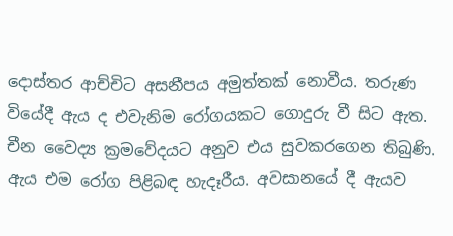දොස්තර ආච්චිට අසනීපය අමුත්තක් නොවීය. තරුණ වියේදී ඇය ද එවැනිම රෝගයකට ගොදුරු වී සිට ඇත. චීන වෛද්‍ය ක්‍රමවේදයට අනුව එය සුවකරගෙන තිබුණි. ඇය එම රෝග පිළිබඳ හැදෑරීය. අවසානයේ දී ඇයව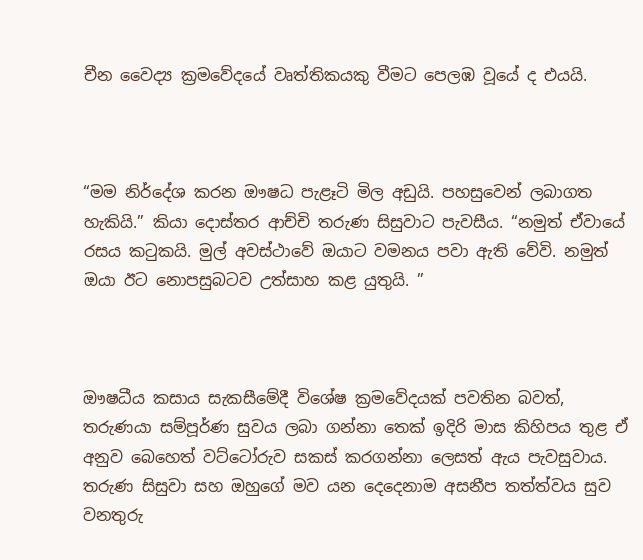චීන වෛද්‍ය ක්‍රමවේදයේ වෘත්තිකයකු වීමට පෙලඹ වූයේ ද එයයි.



“මම නිර්දේශ කරන ඖෂධ පැළෑටි මිල අඩුයි. පහසුවෙන් ලබාගත හැකියි.” කියා දොස්තර ආච්චි තරුණ සිසුවාට පැවසීය. “නමුත් ඒවායේ රසය කටුකයි. මුල් අවස්ථාවේ ඔයාට වමනය පවා ඇති වේවි. නමුත් ඔයා ඊට නොපසුබටව උත්සාහ කළ යුතුයි. ”



ඖෂධීය කසාය සැකසීමේදී විශේෂ ක්‍රමවේදයක් පවතින බවත්, තරුණයා සම්පූර්ණ සුවය ලබා ගන්නා තෙක් ඉදිරි මාස කිහිපය තුළ ඒ අනුව බෙහෙත් වට්ටෝරුව සකස් කරගන්නා ලෙසත් ඇය පැවසුවාය. තරුණ සිසුවා සහ ඔහුගේ මව යන දෙදෙනාම අසනීප තත්ත්වය සුව වනතුරු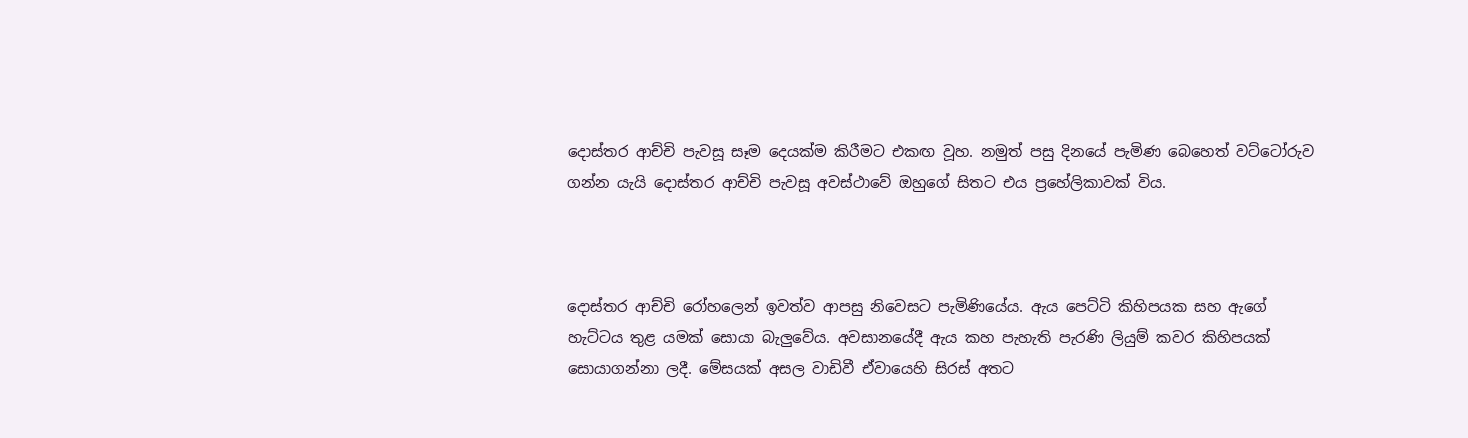දොස්තර ආච්චි පැවසූ සෑම දෙයක්ම කිරීමට එකඟ වූහ. නමුත් පසු දිනයේ පැමිණ බෙහෙත් වට්ටෝරුව ගන්න යැයි දොස්තර ආච්චි පැවසූ අවස්ථාවේ ඔහුගේ සිතට එය ප්‍රහේලිකාවක් විය.



දොස්තර ආච්චි රෝහලෙන් ඉවත්ව ආපසු නි‍වෙසට පැමිණියේය. ඇය පෙට්ටි කිහිපයක සහ ඇගේ හැට්ටය තුළ යමක් සොයා බැලුවේය. අවසානයේදී ඇය කහ පැහැති පැරණි ලියුම් කවර කිහිපයක් සොයාගන්නා ලදී. මේසයක් අසල වාඩිවී ඒවායෙහි සිරස් අතට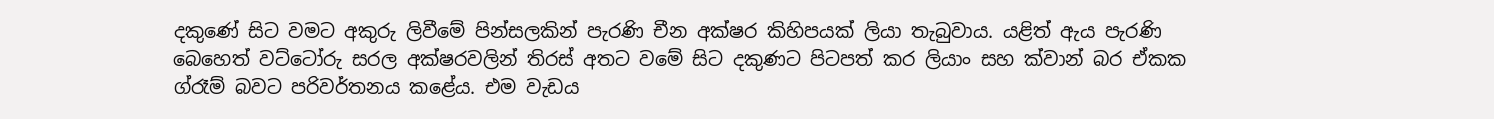දකුණේ සිට වමට අකුරු ලිවීමේ පින්සලකින් පැරණි චීන අක්ෂර කිහිපයක් ලියා තැබුවාය. යළිත් ඇය පැරණි බෙහෙත් වට්ටෝරු සරල අක්ෂරවලින් තිරස් අතට වමේ සිට දකුණට පිටපත් කර ලියාං සහ ක්වාන් බර ඒකක ග්රෑම් බවට පරිවර්තනය කළේය. එම වැඩය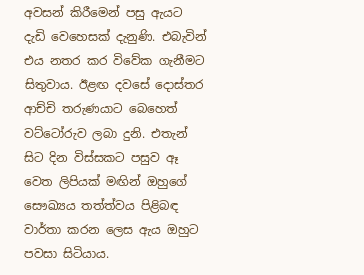අවසන් කිරීමෙන් පසු ඇයට දැඩි වෙහෙසක් දැනුණි. එබැවින් එය නතර කර විවේක ගැනීමට සිතුවාය. ඊළඟ දවසේ දොස්තර ආච්චි තරුණයාට බෙහෙත් වට්ටෝරුව ලබා දුනි. එතැන් සිට දින විස්සකට පසුව ඈ වෙත ලිපියක් මඟින් ඔහුගේ සෞඛ්‍යය තත්ත්වය පිළිබඳ වාර්තා කරන ලෙස ඇය ඔහුට පවසා සිටියාය.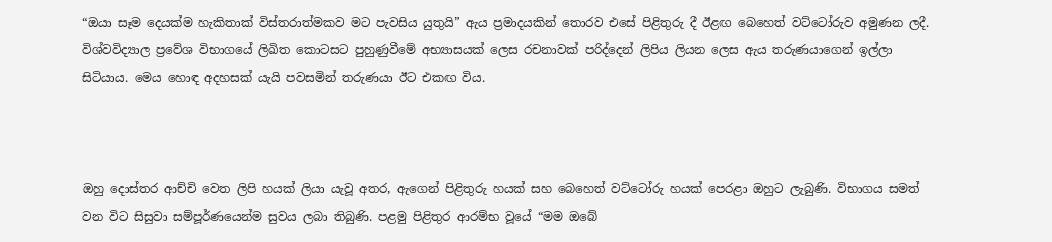“ඔයා සෑම දෙයක්ම හැකිතාක් විස්තරාත්මකව මට පැවසිය යුතුයි” ඇය ප්‍රමාදයකින් තොරව එසේ පිළිතුරු දී ඊළඟ බෙහෙත් වට්ටෝරුව අමුණන ලදී. විශ්වවිද්‍යාල ප්‍රවේශ විභාගයේ ලිඛිත කොටසට පුහුණුවීමේ අභ්‍යාසයක් ලෙස රචනාවක් පරිද්දෙන් ලිපිය ලියන ලෙස ඇය තරුණයාගෙන් ඉල්ලා සිටියාය. මෙය හොඳ අදහසක් යැයි පවසමින් තරුණයා ඊට එකඟ විය.



ඔහු දොස්තර ආච්චි වෙත ලිපි හයක් ලියා යැවූ අතර, ඇගෙන් පිළිතුරු හයක් සහ බෙහෙත් වට්ටෝරු හයක් පෙරළා ඔහුට ලැබුණි. විභාගය සමත් වන විට සිසුවා සම්පූර්ණයෙන්ම සුවය ලබා තිබුණි. පළමු පිළිතුර ආරම්භ වූයේ “මම ඔබේ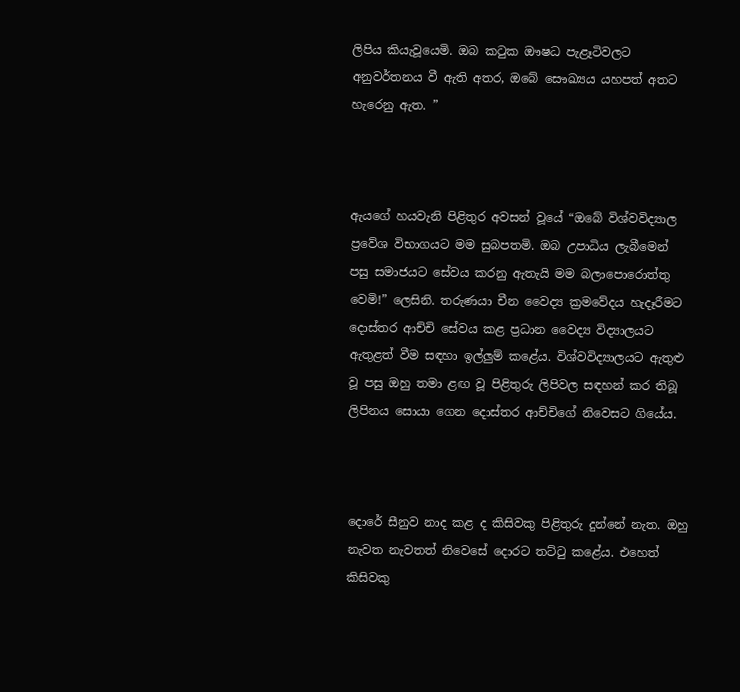ලිපිය කියැවූයෙමි. ඔබ කටුක ඖෂධ පැළෑටිවලට අනුවර්තනය වී ඇති අතර, ඔබේ සෞඛ්‍යය යහපත් අතට හැරෙනු ඇත. ”



ඇයගේ හයවැනි පිළිතුර අවසන් වූයේ “ඔබේ විශ්වවිද්‍යාල ප්‍රවේශ විභාගයට මම සුබපතමි. ඔබ උපාධිය ලැබීමෙන් පසු සමාජයට සේවය කරනු ඇතැයි මම බලාපොරොත්තු වෙමි!” ලෙසිනි. තරුණයා චීන වෛද්‍ය ක්‍රමවේදය හැදෑරීමට දොස්තර ආච්චි සේවය කළ ප්‍රධාන වෛද්‍ය විද්‍යාලයට ඇතුළත් වීම සඳහා ඉල්ලුම් කළේය. විශ්වවිද්‍යාලයට ඇතුළු වූ පසු ඔහු තමා ළඟ වූ පිළිතුරු ලිපිවල සඳහන් කර තිබූ ලිපිනය සොයා ගෙන දොස්තර ආච්චිගේ නි‍වෙසට ගියේය.



දොරේ සීනුව නාද කළ ද කිසිවකු පිළිතුරු දුන්නේ නැත. ඔහු නැවත නැවතත් නි‍වෙසේ දොරට තට්ටු කළේය. එහෙත් කිසිවකු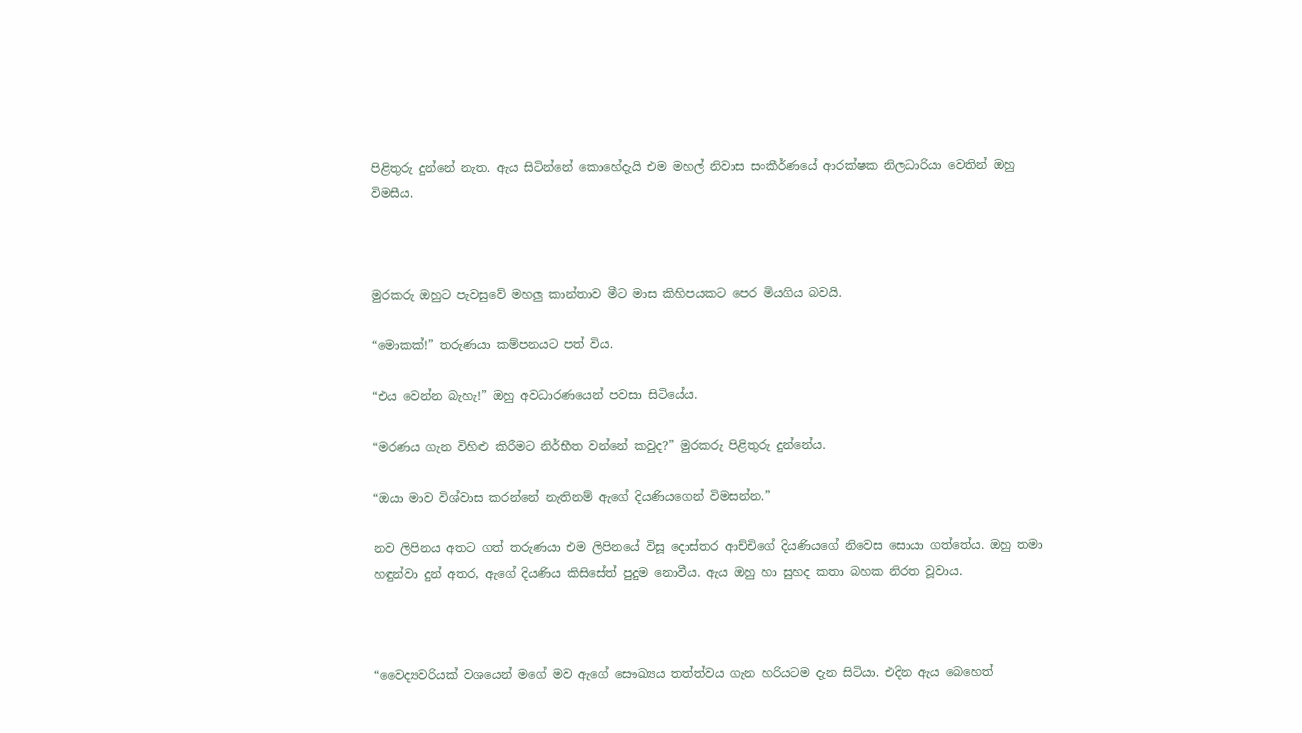පිළිතුරු දුන්නේ නැත. ඇය සිටින්නේ කොහේදැයි එම මහල් නිවාස සංකීර්ණයේ ආරක්ෂක නිලධාරියා වෙතින් ඔහු විමසීය.



මුරකරු ඔහුට පැවසුවේ මහලු කාන්තාව මීට මාස කිහිපයකට පෙර මියගිය බවයි.

“මොකක්!” තරුණයා කම්පනයට පත් විය.

“එය වෙන්න බැහැ!” ඔහු අවධාරණයෙන් පවසා සිටියේය.

“මරණය ගැන විහිළු කිරීමට නිර්භීත වන්නේ කවුද?” මුරකරු පිළිතුරු දුන්නේය.

“ඔයා මාව විශ්වාස කරන්නේ නැතිනම් ඇගේ දියණියගෙන් විමසන්න.”

නව ලිපිනය අතට ගත් තරුණයා එම ලිපිනයේ විසූ දොස්තර ආච්චිගේ දියණියගේ නිවෙස සොයා ගත්තේය. ඔහු තමා හඳුන්වා දුන් අතර, ඇගේ දියණිය කිසිසේත් පුදුම නොවීය. ඇය ඔහු හා සුහද කතා බහක නිරත වූවාය.



“වෛද්‍යවරියක් වශයෙන් මගේ මව ඇගේ සෞඛ්‍යය තත්ත්වය ගැන හරියටම දැන සිටියා. එදින ඇය බෙහෙත්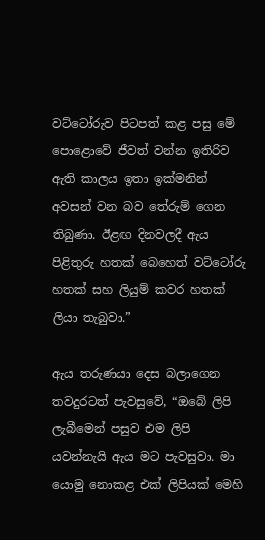වට්ටෝරුව පිටපත් කළ පසු මේ පොළොවේ ජීවත් වන්න ඉතිරිව ඇති කාලය ඉතා ඉක්මනින් අවසන් වන බව තේරුම් ගෙන තිබුණා. ඊළඟ දිනවලදී ඇය පිළිතුරු හතක් බෙහෙත් වට්ටෝරු හතක් සහ ලියුම් කවර හතක් ලියා තැබුවා.”

ඇය තරුණයා දෙස බලාගෙන තවදුරටත් පැවසුවේ, “ඔබේ ලිපි ලැබීමෙන් පසුව එම ලිපි යවන්නැයි ඇය මට පැවසුවා. මා යොමු නොකළ එක් ලිපියක් මෙහි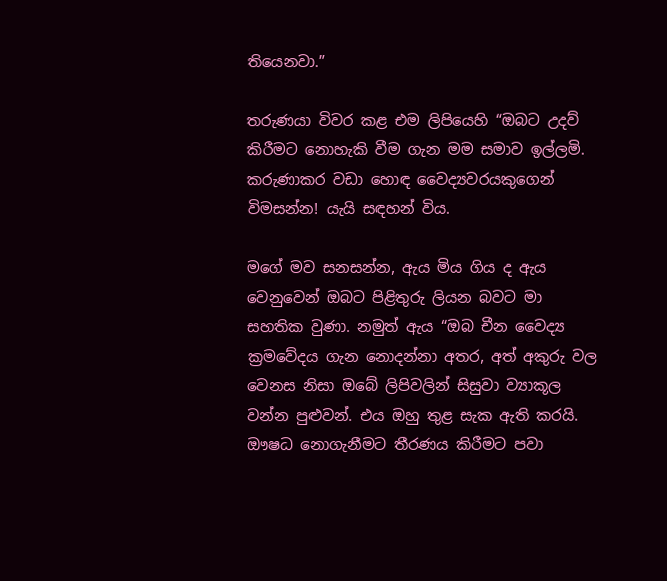තියෙනවා.”

තරුණයා විවර කළ එම ලිපියෙහි “ඔබට උදව් කිරීමට නොහැකි වීම ගැන මම සමාව ඉල්ලමි. කරුණාකර වඩා හොඳ වෛද්‍යවරයකුගෙන් විමසන්න! යැයි සඳහන් විය.

මගේ මව සනසන්න, ඇය මිය ගිය ද ඇය වෙනුවෙන් ඔබට පිළිතුරු ලියන බවට මා සහතික වුණා. නමුත් ඇය “ඔබ චීන වෛද්‍ය ක්‍රමවේදය ගැන නොදන්නා අතර, අත් අකුරු වල වෙනස නිසා ඔබේ ලිපිවලින් සිසුවා ව්‍යාකූල වන්න පුළුවන්. එය ඔහු තුළ සැක ඇති කරයි. ඖෂධ නොගැනීමට තීරණය කිරීමට පවා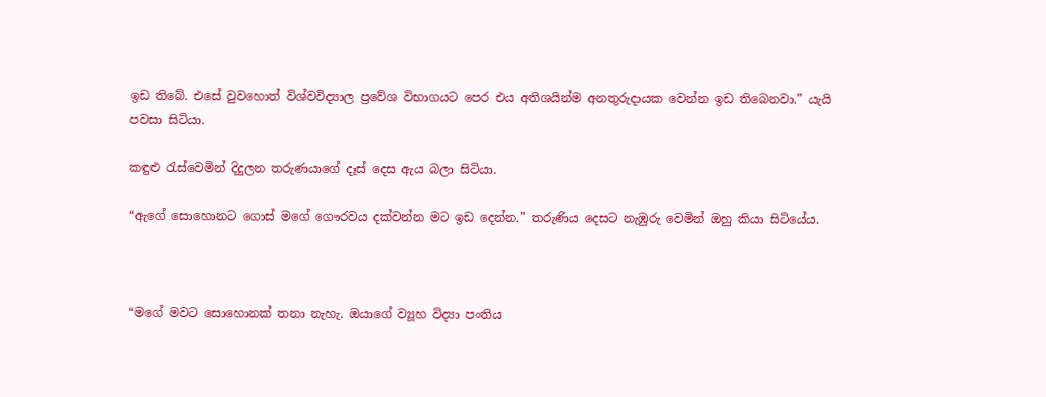ඉඩ තිබේ. එසේ වුවහොත් විශ්වවිද්‍යාල ප්‍රවේශ විභාගයට පෙර එය අතිශයින්ම අනතුරුදායක වෙන්න ඉඩ තිබෙනවා.” යැයි පවසා සිටියා.

කඳුළු රැස්වෙමින් දිදුලන තරුණයාගේ දෑස් දෙස ඇය බලා සිටියා.

“ඇගේ සොහොනට ගොස් මගේ ගෞරවය දක්වන්න මට ඉඩ දෙන්න.” තරුණිය දෙසට නැඹුරු වෙමින් ඔහු කියා සිටියේය.



“මගේ මවට සොහොනක් තනා නැහැ. ඔයාගේ ව්‍යූහ විද්‍යා පංතිය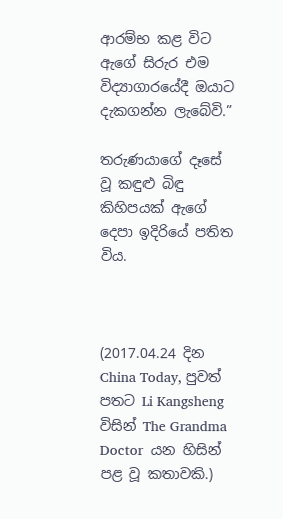ආරම්භ කළ විට ඇගේ සිරුර එම විද්‍යාගාරයේදී ඔයාට දැකගන්න ලැබේවි.”

තරුණයාගේ දෑසේ වූ කඳුළු බිඳු කිහිපයක් ඇගේ දෙපා ඉදිරියේ පතිත විය.



(2017.04.24 දින China Today, පුවත් පතට Li Kangsheng විසින් The Grandma Doctor  යන හිසින් පළ වූ කතාවකි.)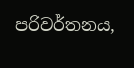පරිවර්තනය,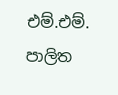එම්.එම්. පාලිත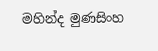මහින්ද මුණසිංහ